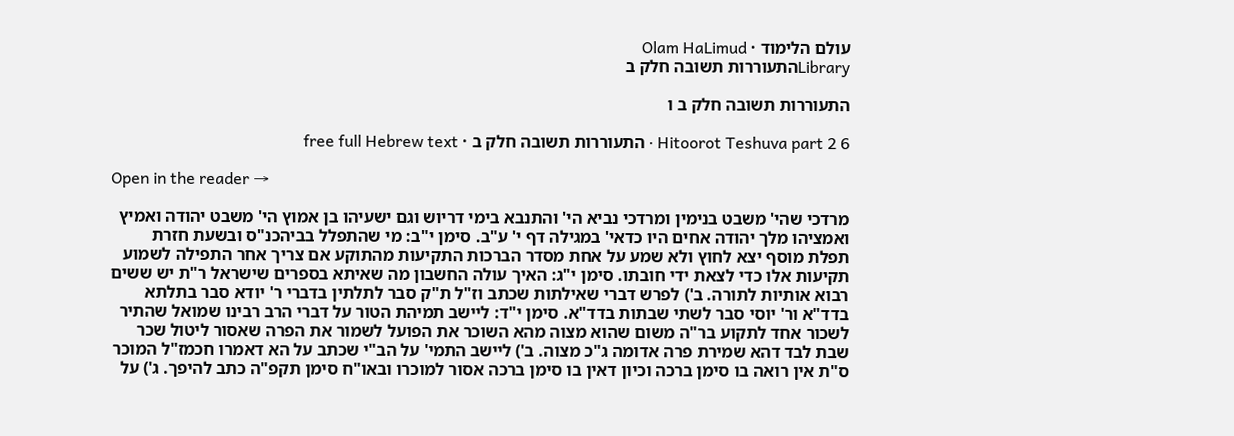עולם הלימוד · Olam HaLimud
Libraryהתעוררות תשובה חלק ב

התעוררות תשובה חלק ב ו

Hitoorot Teshuva part 2 6 · התעוררות תשובה חלק ב · free full Hebrew text

Open in the reader →

מרדכי שהי' משבט בנימין ומרדכי נביא הי' והתנבא בימי דריוש וגם ישעיהו בן אמוץ הי' משבט יהודה ואמיץ ואמציהו מלך יהודה אחים היו כדאי' במגילה דף י' ע"ב. סימן י"ב: מי שהתפלל בביהכנ"ס ובשעת חזרת תפלת מוסף יצא לחוץ ולא שמע על אחת מסדר הברכות התקיעות מהתוקע אם צריך אחר התפילה לשמוע תקיעות אלו כדי לצאת ידי חובתו. סימן י"ג: האיך עולה החשבון מה שאיתא בספרים שישראל ר"ת יש ששים רבוא אותיות לתורה. ב') לפרש דברי שאילתות שכתב וז"ל ת"ק סבר לתלתין בדברי ר' יודא סבר בתלתא בדד"א ור' יוסי סבר לשתי שבתות בדד"א. סימן י"ד: ליישב תמיהת הטור על דברי הרב רבינו שמואל שהתיר לשכור אחד לתקוע בר"ה משום שהוא מצוה מהא השוכר את הפועל לשמור את הפרה שאסור ליטול שכר שבת לבד דהא שמירת פרה אדומה ג"כ מצוה. ב') ליישב התמי' על הב"י שכתב על הא דאמרו חכמז"ל המוכר ס"ת אין רואה בו סימן ברכה וכיון דאין בו סימן ברכה אסור למוכרו ובאו"ח סימן תקפ"ה כתב להיפך. ג') על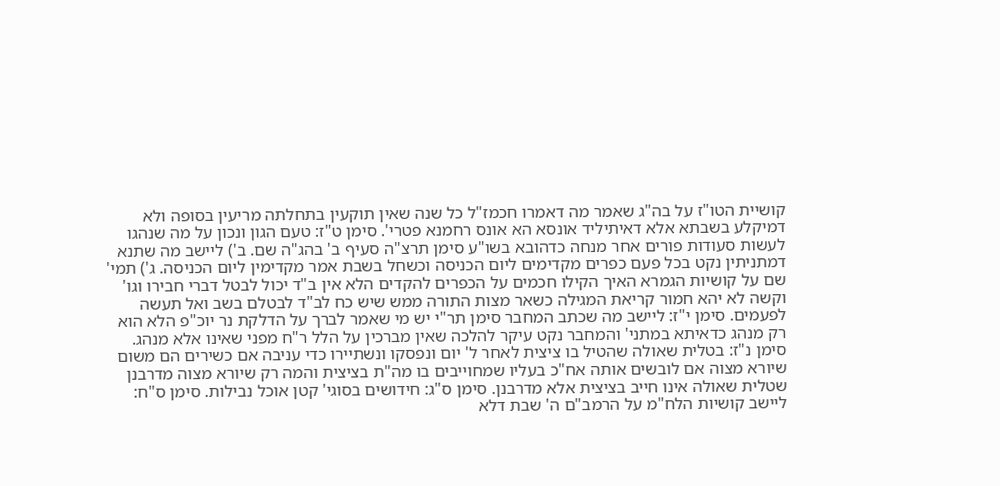קושיית הטו"ז על בה"ג שאמר מה דאמרו חכמז"ל כל שנה שאין תוקעין בתחלתה מריעין בסופה ולא דמיקלע בשבתא אלא דאיתיליד אונסא הא אונס רחמנא פטרי'. סימן ט"ז: טעם הגון ונכון על מה שנהגו לעשות סעודות פורים אחר מנחה כדהובא בשו"ע סימן תרצ"ה סעיף ב' בהג"ה שם. ב') ליישב מה שתנא דמתניתין נקט בכל פעם כפרים מקדימים ליום הכניסה וכשחל בשבת אמר מקדימין ליום הכניסה. ג') תמי' שם על קושיות הגמרא האיך הקילו חכמים על הכפרים להקדים הלא אין ב"ד יכול לבטל דברי חבירו וגו' וקשה לא יהא חמור קריאת המגילה כשאר מצות התורה ממש שיש כח לב"ד לבטלם בשב ואל תעשה לפעמים. סימן י"ז: ליישב מה שכתב המחבר סימן תר"י יש מי שאמר לברך על הדלקת נר יוכ"פ הלא הוא רק מנהג כדאיתא במתני' והמחבר נקט עיקר להלכה שאין מברכין על הלל ר"ח מפני שאינו אלא מנהג. סימן נ"ז: בטלית שאולה שהטיל בו ציצית לאחר ל' יום ונפסקו ונשתיירו כדי עניבה אם כשירים הם משום שיורא מצוה אם לובשים אותה אח"כ בעליו שמחוייבים בו מה"ת בציצית והמה רק שיורא מצוה מדרבנן שטלית שאולה אינו חייב בציצית אלא מדרבנן. סימן ס"ג: חידושים בסוגי' קטן אוכל נבילות. סימן ס"ח: ליישב קושיות הלח"מ על הרמב"ם ה' שבת דלא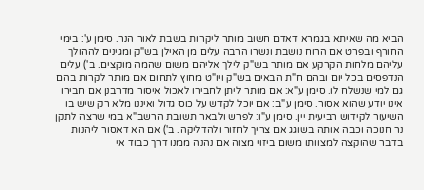הביא מה שאיתא בגמרא דאדם חשוב מותר ליקרות בשבת לאור הנר. סימן ע': בימי החורף ובפרט אם הרוח נושבת ונשרו הרבה עלים מן האילן בש"ק ומגינים לההולך עליהם מלחות הקרקע אם מותר בש"ק לילך אליהם משום שהמה מוקצים. ב') עלים הנדפסים בכל יום ובהם ח"ת הבאים בש"ק ויו"ט מחוץ לתחום אם מותר לקרות בהם גם למי שנשלח לו. סימן ע"א: אם מותר ליתן לחבירו לאכול איסור מדרבנן אם חבירו אינו יודע שהוא אסור. סימן ע"ב: אם יוכל לקדש על כוס גדול ואיננו מלא רק שיש בו השיעור לקידוש רביעית יין. סימן ע"ו: לפרש ולבאר תשובת הרשב"א במי שרצה לתקן נר חנוכה וכבה אותה בשוגג אם צריך לחזור ולהדליקה. ב') אם הא דאסור ליהנות בדבר שהוקצה למצוותו משום ביזוי מצוה אם נהנה ממנו דרך כבוד אי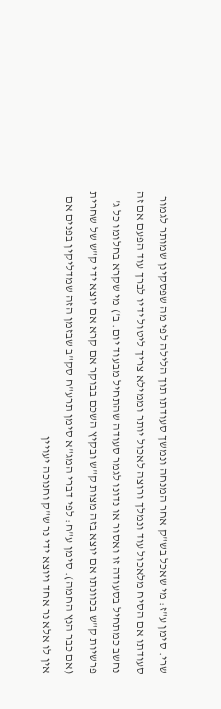שרי. סימן ע"ז: מי שאכל בש"ק אחר המנחה ונמשך סעודתו תוך הלילה לפי מה שפסקינן שמותר לגמור סעודתו אם הסיח מלאכול עוד ונמלך ורוצה לאכול יותר וממילא צריך ליטול ידיו לברך עוד הפעם אם זה נחשב כמתחיל בסעודה זו ואסור או נדונו לגמר סעודה שהתחיל מבעוד יום. ב') מי שקרא בחלומו כל ג' פרשיות ק"ש בכוונתו אם יוצא בזה מצות ק"ש ובקיץ השכם בבוקר אם קרא אם יוצא ידי ק"ש של שחרית (אם כבר הנץ החמה). סימן ע"ח: לפי דברי המג"א סימן תרע"ח סק"ב שבזמן הזה שמדליקין בפנים אם אין לו אלא נר אחד ויוצא ידי נר ש"ק וחנוכה יעויין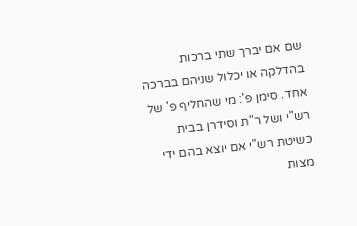שם אם יברך שתי ברכות בהדלקה או יכלול שניהם בברכה אחד. סימן פ': מי שהחליף פ' של רש"י ושל ר"ת וסידרן בבית כשיטת רש"י אם יוצא בהם ידי מצות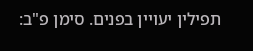תפילין יעויין בפנים. סימן פ"ב: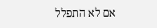אם לא התפלל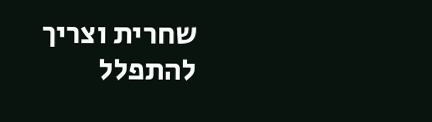שחרית וצריך להתפלל